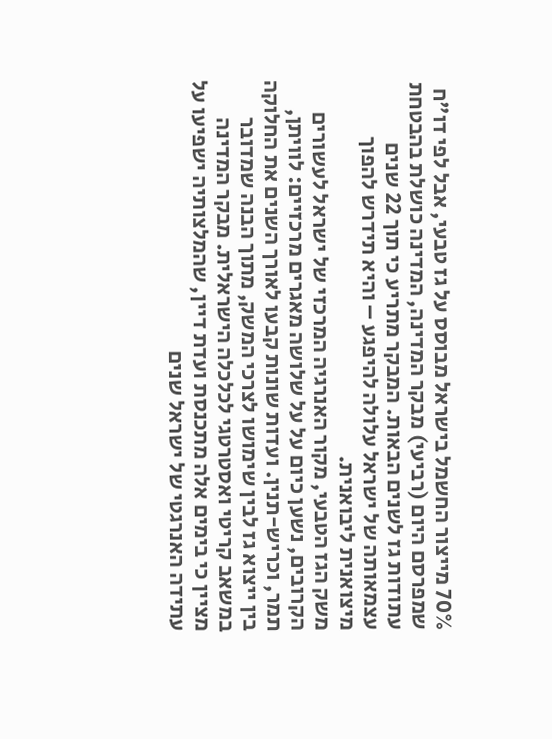70% מייצור החשמל בישראל מבוסס על גז טבעי, אבל לפי דו"ח שמפרסם היום (רביעי) מבקר המדינה, המדינה כושלת בהבטחת עתודות גז לשנים הבאות. המבקר מתריע כי תוך 22 שנים עצמאותה של ישראל עלולה להיפגע – והיא תידרש להפוך מיצואנית ליבואנית.
משק הגז הטבעי, מקור האנרגיה המרכזי של ישראל לעשורים הקרובים, נשען כיום על על שלושה מאגרים מרכזיים: לוויתן, תמר, וכריש-תנין. ועדות שונות קבעו לאורך השנים את החלוקה בין ייצוא גז לבין שימושו לצרכי המשק, מתוך הבנה שמדובר במשאב קריטי ואסטרטגי לכלכלה הישראלית. מבקר המדינה מציין כי בימים אלה מתכנסת ועדת דיין, שהמלצותיה ישפיעו על עתידה האנרגטי של ישראל שנים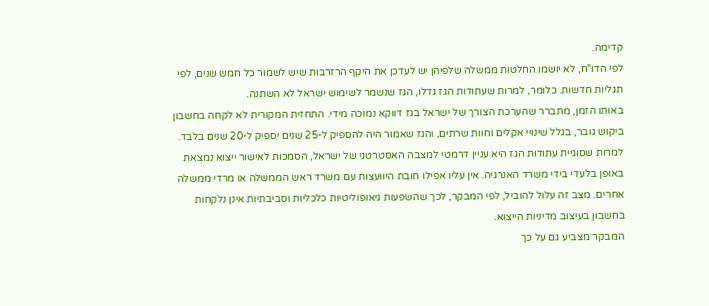קדימה.
לפי הדו"ח, לא יושמו החלטות ממשלה שלפיהן יש לעדכן את היקף הרזרבות שיש לשמור כל חמש שנים, לפי תגליות חדשות. כלומר, למרות שעתודות הגז גדלו, הגז שנשמר לשימוש ישראל לא השתנה.
באותו הזמן, מתברר שהערכת הצורך של ישראל בגז דווקא נמוכה מידי. התחזית המקורית לא לקחה בחשבון ביקוש גובר, בגלל שינויי אקלים וחוות שרתים, והגז שאמור היה להספיק ל-25 שנים יספיק ל-20 שנים בלבד.
למרות שסוגיית עתודות הגז היא עניין דרמטי למצבה האסטרטגי של ישראל, הסמכות לאישור ייצוא נמצאת באופן בלעדי בידי משרד האנרגיה. אין עליו אפילו חובת היוועצות עם משרד ראש הממשלה או מרדי ממשלה אחרים. מצב זה עלול להוביל, לפי המבקר, לכך שהשפעות גיאופוליטיות כלכליות וסביבתיות אינן נלקחות בחשבון בעיצוב מדיניות הייצוא.
המבקר מצביע גם על כך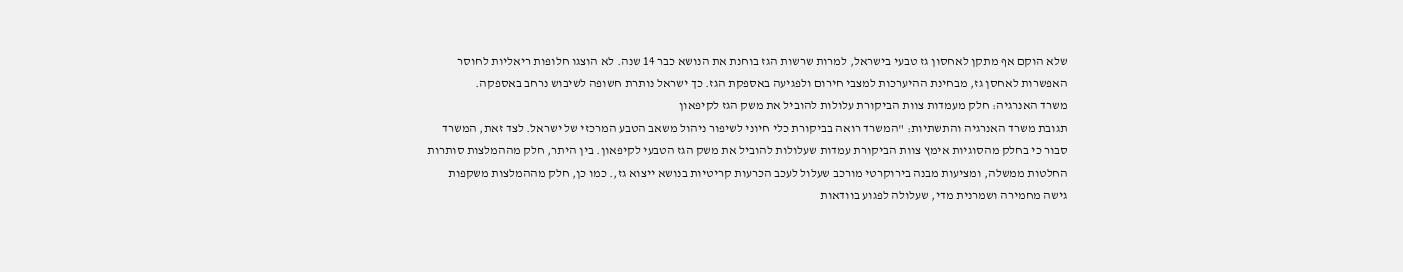שלא הוקם אף מתקן לאחסון גז טבעי בישראל, למרות שרשות הגז בוחנת את הנושא כבר 14 שנה. לא הוצגו חלופות ריאליות לחוסר האפשרות לאחסן גז, מבחינת ההיערכות למצבי חירום ולפגיעה באספקת הגז. כך ישראל נותרת חשופה לשיבוש נרחב באספקה.
משרד האנרגיה: חלק מעמדות צוות הביקורת עלולות להוביל את משק הגז לקיפאון
תגובת משרד האנרגיה והתשתיות: "המשרד רואה בביקורת כלי חיוני לשיפור ניהול משאב הטבע המרכזי של ישראל. לצד זאת, המשרד סבור כי בחלק מהסוגיות אימץ צוות הביקורת עמדות שעלולות להוביל את משק הגז הטבעי לקיפאון. בין היתר, חלק מההמלצות סותרות החלטות ממשלה, ומציעות מבנה בירוקרטי מורכב שעלול לעכב הכרעות קריטיות בנושא ייצוא גז,. כמו כן, חלק מההמלצות משקפות גישה מחמירה ושמרנית מדי, שעלולה לפגוע בוודאות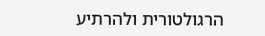הרגולטורית ולהרתיע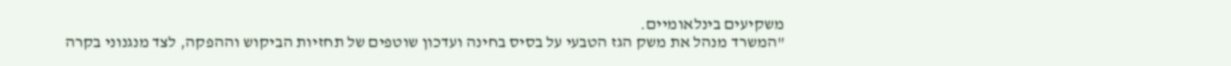משקיעים בינלאומיים.
"המשרד מנהל את משק הגז הטבעי על בסיס בחינה ועדכון שוטפים של תחזיות הביקוש וההפקה, לצד מנגנוני בקרה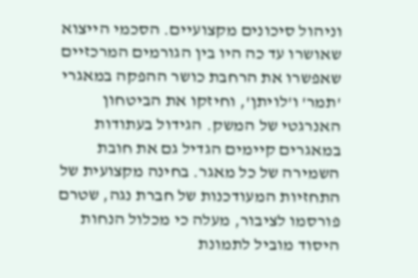וניהול סיכונים מקצועיים. הסכמי הייצוא שאושרו עד כה היו בין הגורמים המרכזיים שאפשרו את הרחבת כושר ההפקה במאגרי 'תמר' ו'לויתן', וחיזקו את הביטחון האנרגטי של המשק. הגידול בעתודות במאגרים קיימים הגדיל גם את חובת השמירה של כל מאגר. בחינה מקצועית של התחזיות המעודכנות של חברת נגה, שטרם פורסמו לציבור, מעלה כי מכלול הנחות היסוד מוביל לתמונת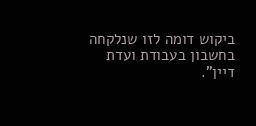ביקוש דומה לזו שנלקחה בחשבון בעבודת ועדת דיין".